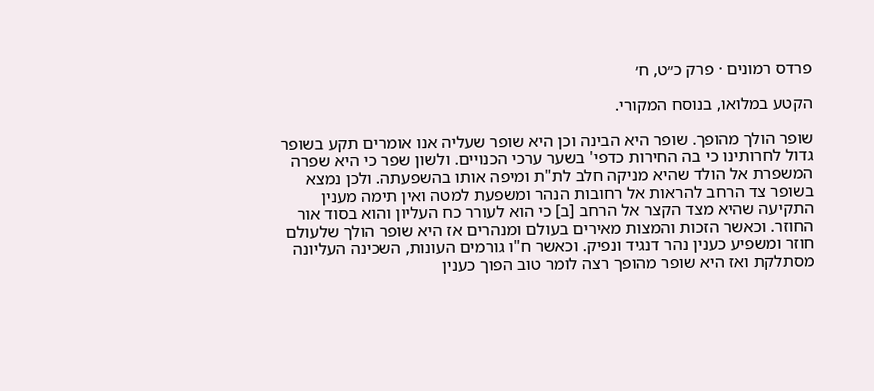פרדס רמונים · פרק כ״ט, ח׳

הקטע במלואו, בנוסח המקורי.

שופר הולך מהופך. שופר היא הבינה וכן היא שופר שעליה אנו אומרים תקע בשופר גדול לחרותינו כי בה החירות כדפי' בשער ערכי הכנויים. ולשון שפר כי היא שפרה המשפרת אל הולד שהיא מניקה חלב לת"ת ומיפה אותו בהשפעתה. ולכן נמצא בשופר צד הרחב להראות אל רחובות הנהר ומשפעת למטה ואין תימה מענין התקיעה שהיא מצד הקצר אל הרחב [ב] כי הוא לעורר כח העליון והוא בסוד אור החוזר. וכאשר הזכות והמצות מאירים בעולם ומנהרים אז היא שופר הולך שלעולם חוזר ומשפיע כענין נהר דנגיד ונפיק. וכאשר ח"ו גורמים העונות, השכינה העליונה מסתלקת ואז היא שופר מהופך רצה לומר טוב הפוך כענין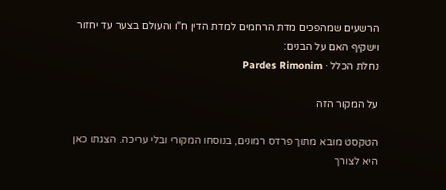הרשעים שמהפכים מדת הרחמים למדת הדין ח"ו והעולם בצער עד יחזור וישקיף האם על הבנים:
נחלת הכלל · Pardes Rimonim

על המקור הזה

הטקסט מובא מתוך פרדס רמונים, בנוסחו המקורי ובלי עריכה. הצגתו כאן היא לצורך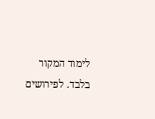לימוד המקור בלבד. לפירושים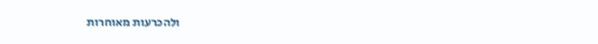ולהכרעות מאוחרות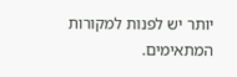יותר יש לפנות למקורות המתאימים.